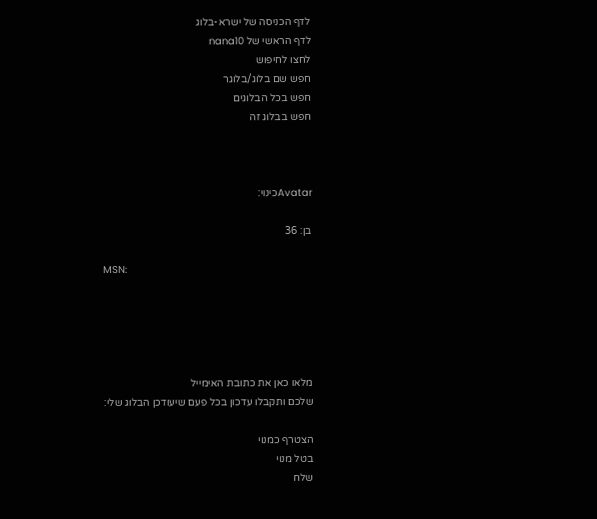לדף הכניסה של ישרא-בלוג
לדף הראשי של nana10
לחצו לחיפוש
חפש שם בלוג/בלוגר
חפש בכל הבלוגים
חפש בבלוג זה



Avatarכינוי:

בן: 36

MSN:





מלאו כאן את כתובת האימייל
שלכם ותקבלו עדכון בכל פעם שיעודכן הבלוג שלי:

הצטרף כמנוי
בטל מנוי
שלח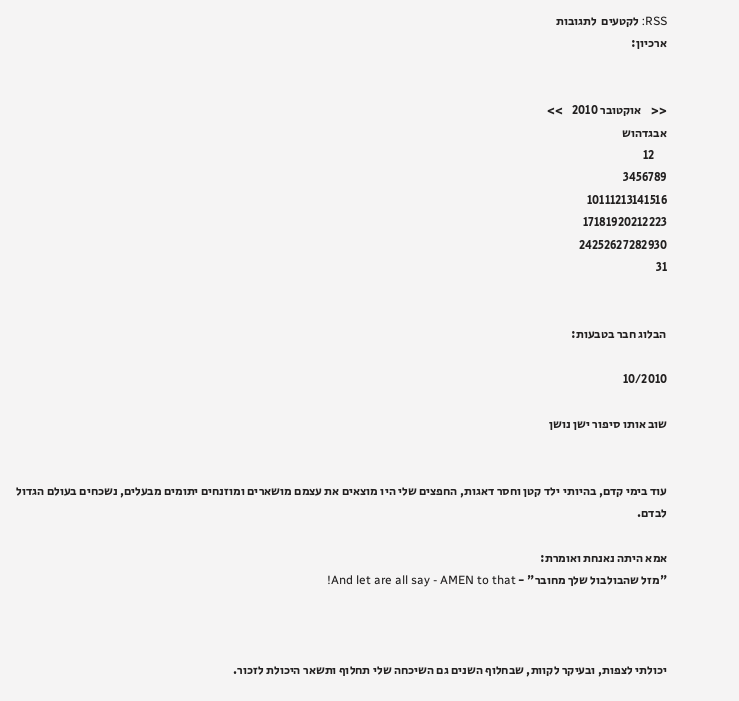RSS: לקטעים  לתגובות
ארכיון:


<<    אוקטובר 2010    >>
אבגדהוש
     12
3456789
10111213141516
17181920212223
24252627282930
31


הבלוג חבר בטבעות:

10/2010

שוב אותו סיפור ישן נושן


עוד בימי קדם, בהיותי ילד קטן וחסר דאגות, החפצים שלי היו מוצאים את עצמם מושארים ומוזנחים יתומים מבעלים, נשכחים בעולם הגדול לבדם.

אמא היתה נאנחת ואומרת:
"מזל שהבולבול שלך מחובר" - And let are all say - AMEN to that!



יכולתי לצפות, ובעיקר לקוות, שבחלוף השנים גם השיכחה שלי תחלוף ותשאר היכולת לזכור.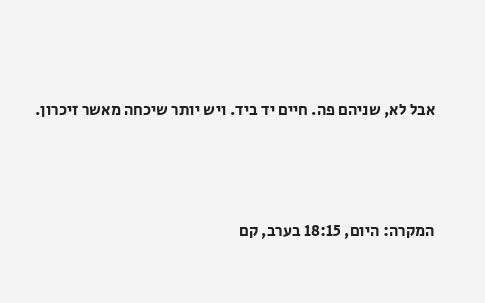אבל לא, שניהם פה. חיים יד ביד. ויש יותר שיכחה מאשר זיכרון.



המקרה: היום, 18:15 בערב, קם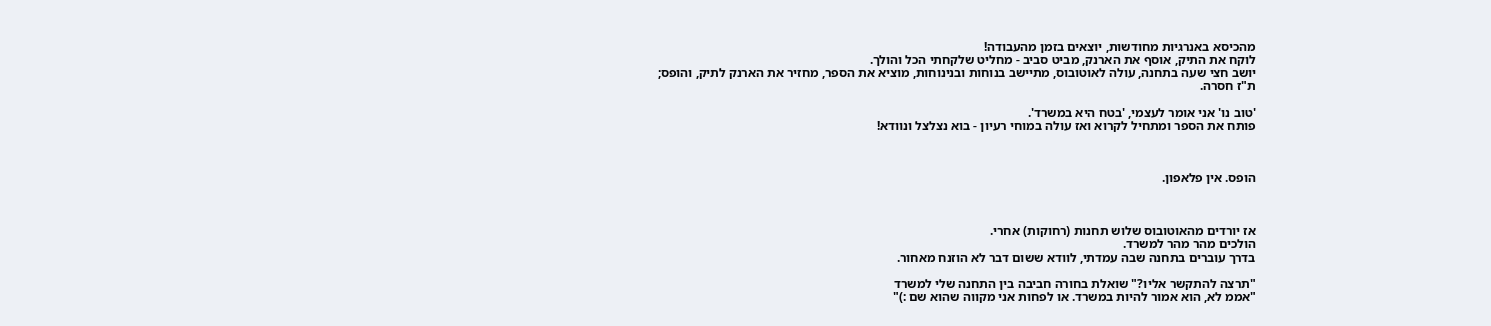מהכיסא באנרגיות מחודשות, יוצאים בזמן מהעבודה!
לוקח את התיק, אוסף את הארנק, מביט סביב - מחליט שלקחתי הכל והולך.
יושב חצי שעה בתחנה, עולה לאוטובוס, מתיישב בנוחות ובנינוחות, מוציא את הספר, מחזיר את הארנק לתיק, והופס;
ת"ז חסרה.

'טוב נו' אני אומר לעצמי, 'בטח היא במשרד'.
פותח את הספר ומתחיל לקרוא ואז עולה במוחי רעיון - בוא נצלצל ונוודא!



הופס. אין פלאפון.



אז יורדים מהאוטובוס שלוש תחנות (רחוקות) אחרי.
הולכים מהר מהר למשרד.
בדרך עוברים בתחנה שבה עמדתי, לוודא ששום דבר לא הוזנח מאחור.

"תרצה להתקשר אליו?" שואלת בחורה חביבה בין התחנה שלי למשרד
"אממ לא, הוא אמור להיות במשרד. או לפחות אני מקווה שהוא שם :)"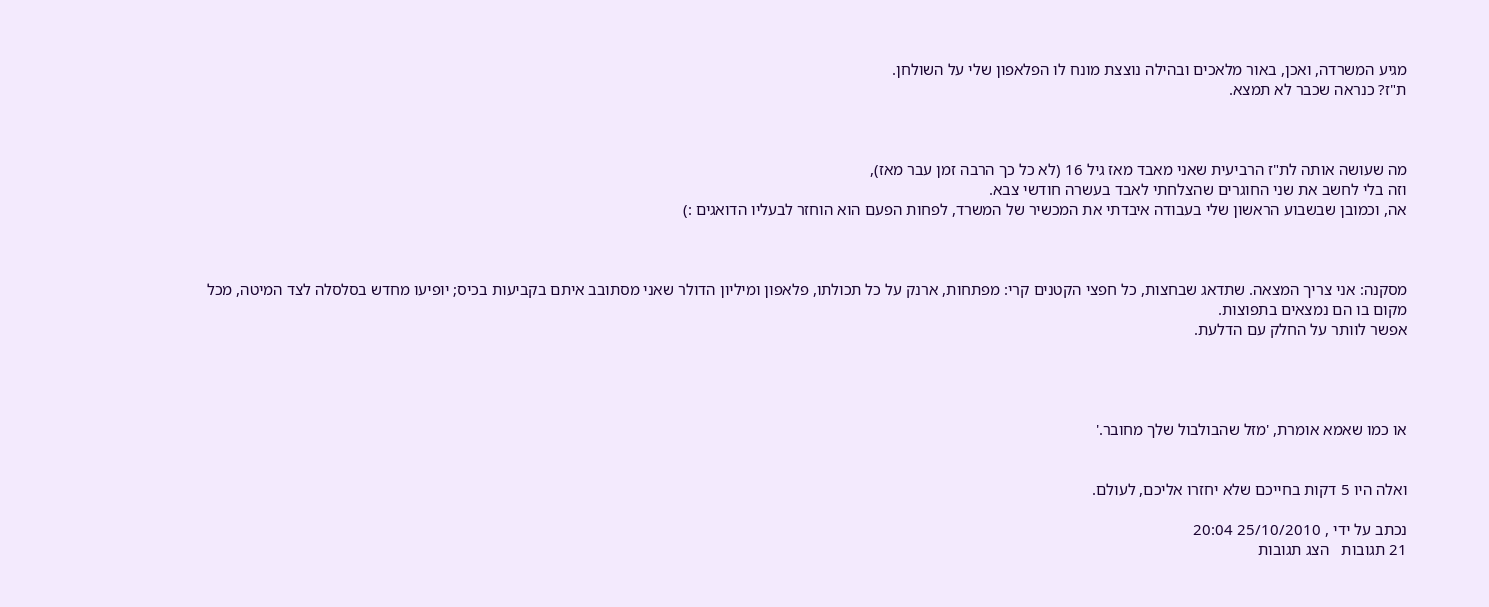מגיע המשרדה, ואכן, באור מלאכים ובהילה נוצצת מונח לו הפלאפון שלי על השולחן.
ת"ז? כנראה שכבר לא תמצא.



מה שעושה אותה לת"ז הרביעית שאני מאבד מאז גיל 16 (לא כל כך הרבה זמן עבר מאז),
וזה בלי לחשב את שני החוגרים שהצלחתי לאבד בעשרה חודשי צבא.
אה, וכמובן שבשבוע הראשון שלי בעבודה איבדתי את המכשיר של המשרד, לפחות הפעם הוא הוחזר לבעליו הדואגים :)



מסקנה: אני צריך המצאה. שתדאג שבחצות, כל חפצי הקטנים קרי: מפתחות, ארנק על כל תכולתו, פלאפון ומיליון הדולר שאני מסתובב איתם בקביעות בכיס; יופיעו מחדש בסלסלה לצד המיטה, מכל מקום בו הם נמצאים בתפוצות.
אפשר לוותר על החלק עם הדלעת.




או כמו שאמא אומרת, 'מזל שהבולבול שלך מחובר.'


ואלה היו 5 דקות בחייכם שלא יחזרו אליכם, לעולם.

נכתב על ידי , 25/10/2010 20:04
21 תגובות   הצג תגובות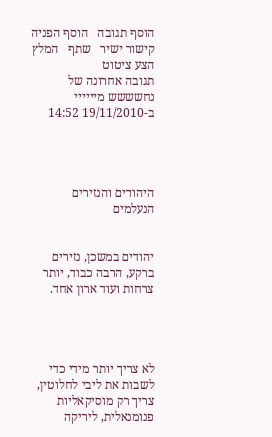הוסף תגובה   הוסף הפניה   קישור ישיר   שתף   המלץ   הצע ציטוט
תגובה אחרונה של נחשששש מיייייי ב-19/11/2010 14:52




היהודים והנזירים הנעלמים


יהודים במשכן, נזירים ברקע, הרבה כבוד, יותר צרחות ועוד ארון אחד.




לא צריך יותר מידי כדי לשבות את ליבי לחלוטין,
צריך רק מוסיקאליות פנומנאלית, ליריקה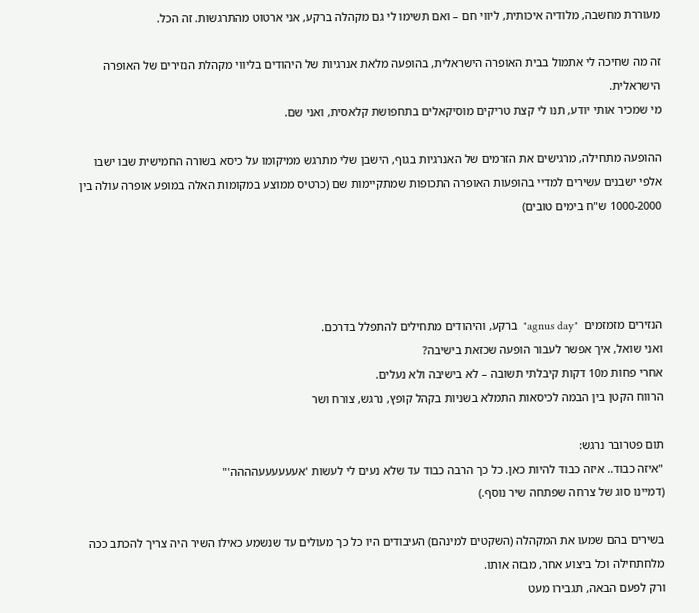מעוררת מחשבה, מלודיה איכותית, ליווי חם – ואם תשימו לי גם מקהלה ברקע, אני ארטוט מהתרגשות. זה הכל.

זה מה שחיכה לי אתמול בבית האופרה הישראלית, בהופעה מלאת אנרגיות של היהודים בליווי מקהלת הנזירים של האופרה הישראלית.
מי שמכיר אותי יודע, תנו לי קצת טריקים מוסיקאלים בתחפושת קלאסית, ואני שם.

ההופעה מתחילה, מרגישים את הזרמים של האנרגיות בגוף, הישבן שלי מתרגש ממיקומו על כיסא בשורה החמישית שבו ישבו אלפי ישבנים עשירים למדיי בהופעות האופרה התכופות שמתקיימות שם (כרטיס ממוצע במקומות האלה במופע אופרה עולה בין 1000-2000 ש"ח בימים טובים)




הנזירים מזמזמים  "agnus day"  ברקע, והיהודים מתחילים להתפלל בדרכם.
ואני שואל, איך אפשר לעבור הופעה שכזאת בישיבה?
אחרי פחות מ10 דקות קיבלתי תשובה – לא בישיבה ולא נעלים.
הרווח הקטן בין הבמה לכיסאות התמלא בשניות בקהל קופץ, נרגש, צורח ושר

תום פטרובר נרגש:
"איזה כבוד.. איזה כבוד להיות כאן. כל כך הרבה כבוד עד שלא נעים לי לעשות 'אעעעעעעהההה'"
(דמיינו סוג של צרחה שפתחה שיר נוסף.)

בשירים בהם שמעו את המקהלה (השקטים למינהם) העיבודים היו כל כך מעולים עד שנשמע כאילו השיר היה צריך להכתב ככה מלחתחילה וכל ביצוע אחר, מבזה אותו.
ורק לפעם הבאה, תגבירו מעט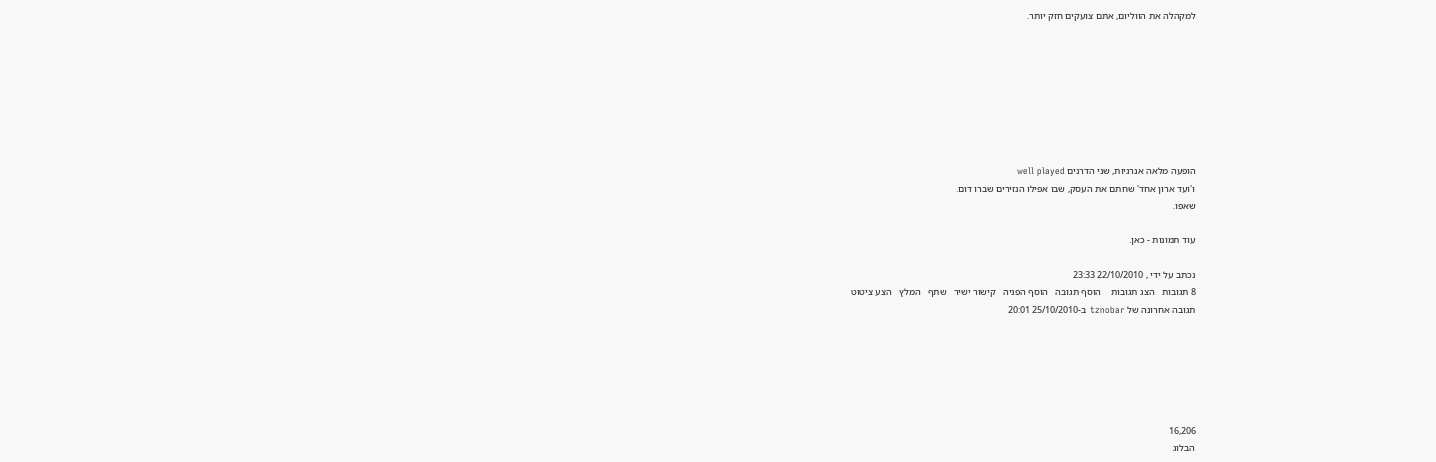למקהלה את הווליום, אתם צועקים חזק יותר.








הופעה מלאה אנרגיות, שני הדרנים well played
ו'ועד ארון אחד' שחתם את העסק, שבו אפילו הנזירים שברו דום.
שאפו.

עוד תמונות - כאן.

נכתב על ידי , 22/10/2010 23:33
8 תגובות   הצג תגובות    הוסף תגובה   הוסף הפניה   קישור ישיר   שתף   המלץ   הצע ציטוט
תגובה אחרונה של tznobar ב-25/10/2010 20:01






16,206
הבלוג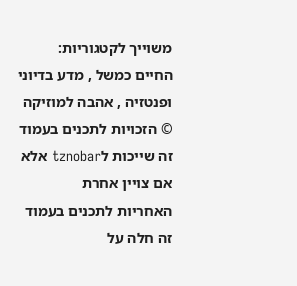משוייך לקטגוריות: החיים כמשל , מדע בדיוני ופנטזיה , אהבה למוזיקה
© הזכויות לתכנים בעמוד זה שייכות לtznobar אלא אם צויין אחרת
האחריות לתכנים בעמוד זה חלה על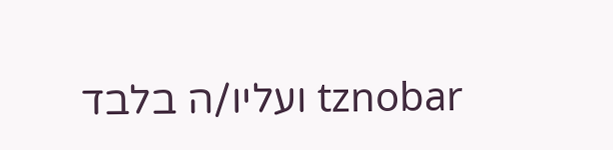tznobar ועליו/ה בלבד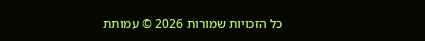כל הזכויות שמורות 2026 © עמותת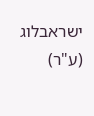ישראבלוג (ע"ר)